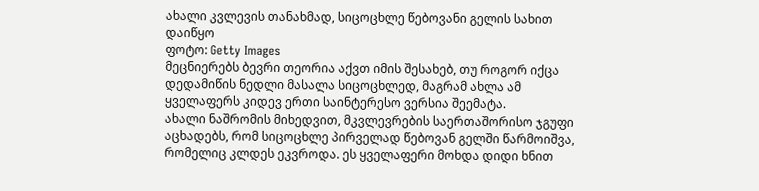ახალი კვლევის თანახმად, სიცოცხლე წებოვანი გელის სახით დაიწყო
ფოტო: Getty Images
მეცნიერებს ბევრი თეორია აქვთ იმის შესახებ, თუ როგორ იქცა დედამიწის ნედლი მასალა სიცოცხლედ, მაგრამ ახლა ამ ყველაფერს კიდევ ერთი საინტერესო ვერსია შეემატა.
ახალი ნაშრომის მიხედვით, მკვლევრების საერთაშორისო ჯგუფი აცხადებს, რომ სიცოცხლე პირველად წებოვან გელში წარმოიშვა, რომელიც კლდეს ეკვროდა. ეს ყველაფერი მოხდა დიდი ხნით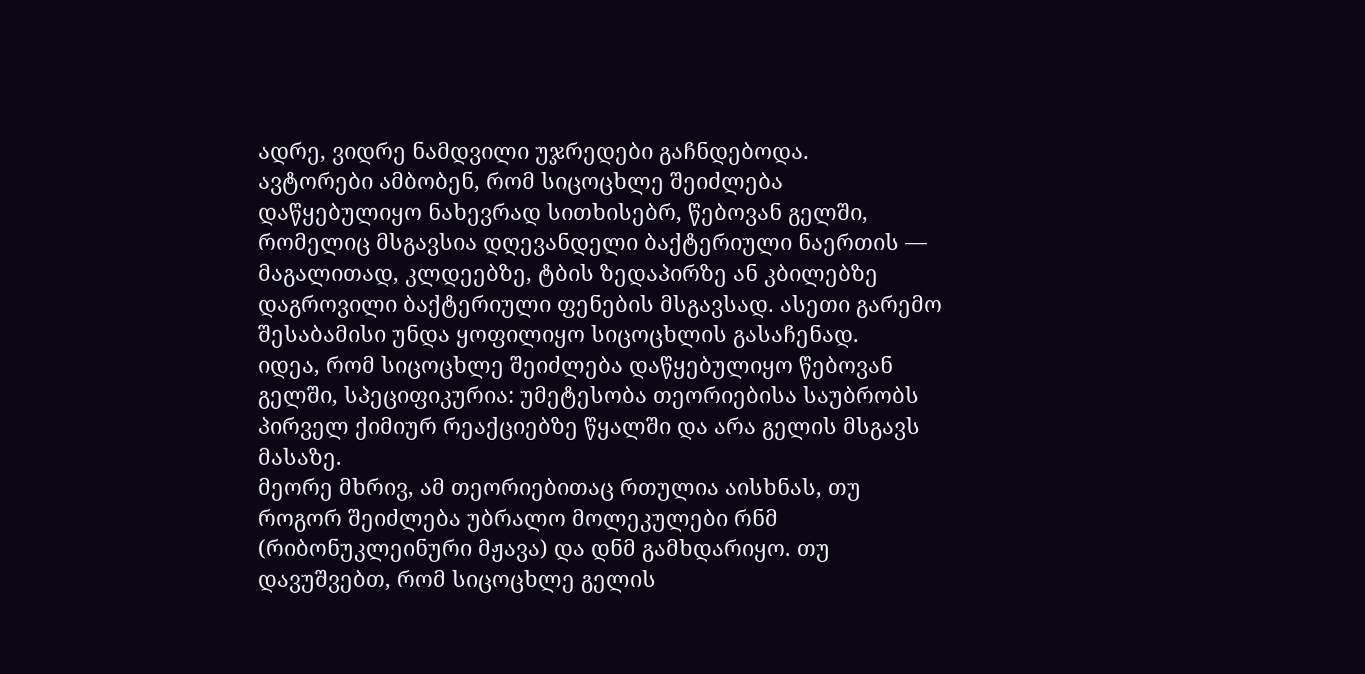ადრე, ვიდრე ნამდვილი უჯრედები გაჩნდებოდა.
ავტორები ამბობენ, რომ სიცოცხლე შეიძლება დაწყებულიყო ნახევრად სითხისებრ, წებოვან გელში, რომელიც მსგავსია დღევანდელი ბაქტერიული ნაერთის — მაგალითად, კლდეებზე, ტბის ზედაპირზე ან კბილებზე დაგროვილი ბაქტერიული ფენების მსგავსად. ასეთი გარემო შესაბამისი უნდა ყოფილიყო სიცოცხლის გასაჩენად.
იდეა, რომ სიცოცხლე შეიძლება დაწყებულიყო წებოვან გელში, სპეციფიკურია: უმეტესობა თეორიებისა საუბრობს პირველ ქიმიურ რეაქციებზე წყალში და არა გელის მსგავს მასაზე.
მეორე მხრივ, ამ თეორიებითაც რთულია აისხნას, თუ როგორ შეიძლება უბრალო მოლეკულები რნმ (რიბონუკლეინური მჟავა) და დნმ გამხდარიყო. თუ დავუშვებთ, რომ სიცოცხლე გელის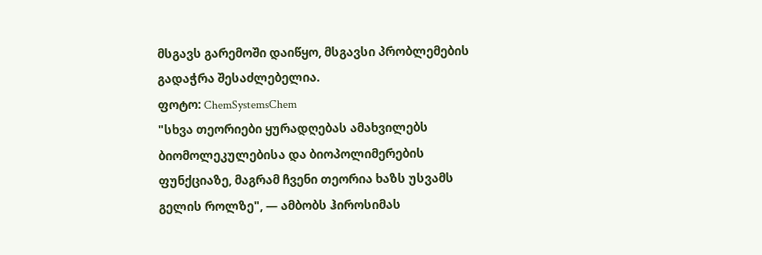მსგავს გარემოში დაიწყო, მსგავსი პრობლემების გადაჭრა შესაძლებელია.
ფოტო: ChemSystemsChem
"სხვა თეორიები ყურადღებას ამახვილებს ბიომოლეკულებისა და ბიოპოლიმერების ფუნქციაზე, მაგრამ ჩვენი თეორია ხაზს უსვამს გელის როლზე", — ამბობს ჰიროსიმას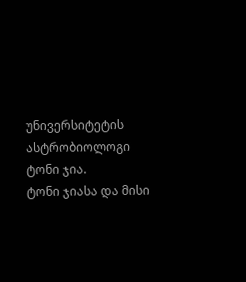უნივერსიტეტის ასტრობიოლოგი ტონი ჯია.
ტონი ჯიასა და მისი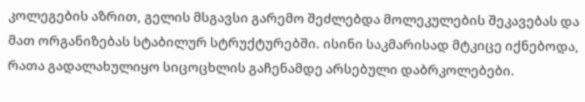კოლეგების აზრით, გელის მსგავსი გარემო შეძლებდა მოლეკულების შეკავებას და მათ ორგანიზებას სტაბილურ სტრუქტურებში. ისინი საკმარისად მტკიცე იქნებოდა, რათა გადალახულიყო სიცოცხლის გაჩენამდე არსებული დაბრკოლებები.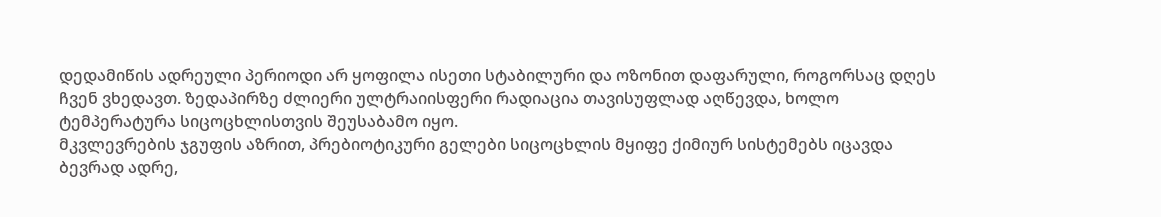დედამიწის ადრეული პერიოდი არ ყოფილა ისეთი სტაბილური და ოზონით დაფარული, როგორსაც დღეს ჩვენ ვხედავთ. ზედაპირზე ძლიერი ულტრაიისფერი რადიაცია თავისუფლად აღწევდა, ხოლო ტემპერატურა სიცოცხლისთვის შეუსაბამო იყო.
მკვლევრების ჯგუფის აზრით, პრებიოტიკური გელები სიცოცხლის მყიფე ქიმიურ სისტემებს იცავდა ბევრად ადრე,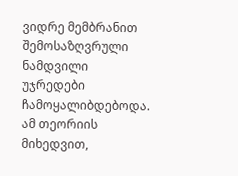ვიდრე მემბრანით შემოსაზღვრული ნამდვილი უჯრედები ჩამოყალიბდებოდა.
ამ თეორიის მიხედვით,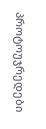პროტოუჯრედები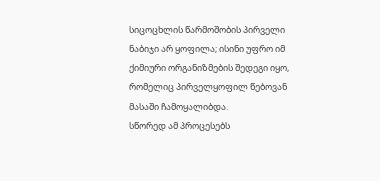სიცოცხლის წარმოშობის პირველი ნაბიჯი არ ყოფილა; ისინი უფრო იმ ქიმიური ორგანიზმების შედეგი იყო, რომელიც პირველყოფილ წებოვან მასაში ჩამოყალიბდა.
სწორედ ამ პროცესებს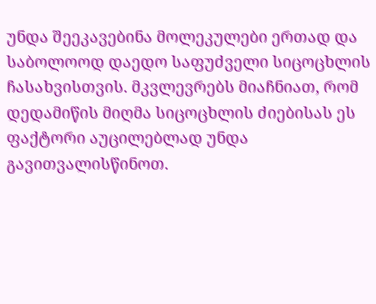უნდა შეეკავებინა მოლეკულები ერთად და საბოლოოდ დაედო საფუძველი სიცოცხლის ჩასახვისთვის. მკვლევრებს მიაჩნიათ, რომ დედამიწის მიღმა სიცოცხლის ძიებისას ეს ფაქტორი აუცილებლად უნდა გავითვალისწინოთ.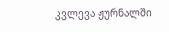კვლევა ჟურნალში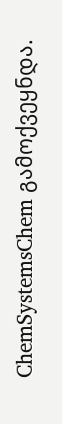ChemSystemsChem გამოქვეყნდა.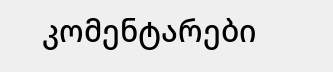კომენტარები